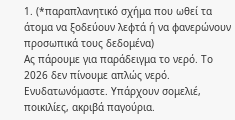1. (*παραπλανητικό σχήμα που ωθεί τα άτομα να ξοδεύουν λεφτά ή να φανερώνουν προσωπικά τους δεδομένα)
Ας πάρουμε για παράδειγμα το νερό. Το 2026 δεν πίνουμε απλώς νερό. Ενυδατωνόμαστε. Υπάρχουν σομελιέ, ποικιλίες, ακριβά παγούρια.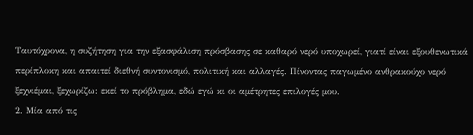Ταυτόχρονα, η συζήτηση για την εξασφάλιση πρόσβασης σε καθαρό νερό υποχωρεί, γιατί είναι εξουθενωτικά περίπλοκη και απαιτεί διεθνή συντονισμό, πολιτική και αλλαγές. Πίνοντας παγωμένο ανθρακούχο νερό ξεχνιέμαι, ξεχωρίζω: εκεί το πρόβλημα, εδώ εγώ κι οι αμέτρητες επιλογές μου.
2. Μία από τις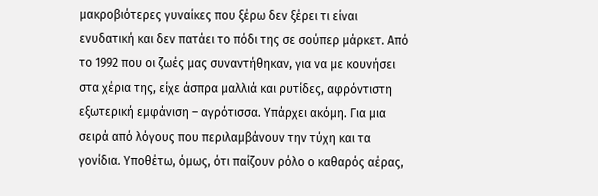μακροβιότερες γυναίκες που ξέρω δεν ξέρει τι είναι ενυδατική και δεν πατάει το πόδι της σε σούπερ μάρκετ. Από το 1992 που οι ζωές μας συναντήθηκαν, για να με κουνήσει στα χέρια της, είχε άσπρα μαλλιά και ρυτίδες, αφρόντιστη εξωτερική εμφάνιση – αγρότισσα. Υπάρχει ακόμη. Για μια σειρά από λόγους που περιλαμβάνουν την τύχη και τα γονίδια. Υποθέτω, όμως, ότι παίζουν ρόλο ο καθαρός αέρας,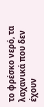το φρέσκο νερό, τα λαχανικά που δεν έχουν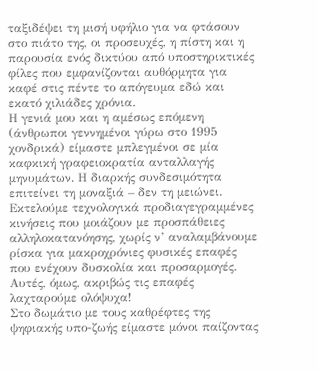ταξιδέψει τη μισή υφήλιο για να φτάσουν στο πιάτο της, οι προσευχές, η πίστη και η παρουσία ενός δικτύου από υποστηρικτικές φίλες που εμφανίζονται αυθόρμητα για καφέ στις πέντε το απόγευμα εδώ και εκατό χιλιάδες χρόνια.
Η γενιά μου και η αμέσως επόμενη (άνθρωποι γεννημένοι γύρω στο 1995 χονδρικά) είμαστε μπλεγμένοι σε μία καφκική γραφειοκρατία ανταλλαγής μηνυμάτων. Η διαρκής συνδεσιμότητα επιτείνει τη μοναξιά – δεν τη μειώνει. Εκτελούμε τεχνολογικά προδιαγεγραμμένες κινήσεις που μοιάζουν με προσπάθειες αλληλοκατανόησης, χωρίς ν’ αναλαμβάνουμε ρίσκα για μακροχρόνιες φυσικές επαφές που ενέχουν δυσκολία και προσαρμογές. Αυτές, όμως, ακριβώς τις επαφές λαχταρούμε ολόψυχα!
Στο δωμάτιο με τους καθρέφτες της ψηφιακής υπο-ζωής είμαστε μόνοι παίζοντας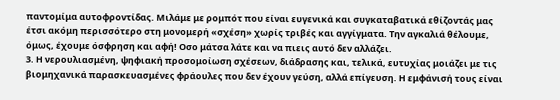παντομίμα αυτοφροντίδας. Μιλάμε με ρομπότ που είναι ευγενικά και συγκαταβατικά εθίζοντάς μας έτσι ακόμη περισσότερο στη μονομερή «σχέση» χωρίς τριβές και αγγίγματα. Την αγκαλιά θέλουμε, όμως, έχουμε όσφρηση και αφή! Οσο μάτσα λάτε και να πιεις αυτό δεν αλλάζει.
3. Η νερουλιασμένη, ψηφιακή προσομοίωση σχέσεων, διάδρασης και, τελικά, ευτυχίας μοιάζει με τις βιομηχανικά παρασκευασμένες φράουλες που δεν έχουν γεύση, αλλά επίγευση. Η εμφάνισή τους είναι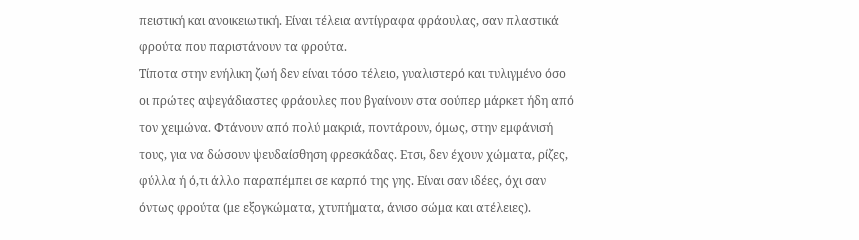πειστική και ανοικειωτική. Είναι τέλεια αντίγραφα φράουλας, σαν πλαστικά φρούτα που παριστάνουν τα φρούτα.
Τίποτα στην ενήλικη ζωή δεν είναι τόσο τέλειο, γυαλιστερό και τυλιγμένο όσο οι πρώτες αψεγάδιαστες φράουλες που βγαίνουν στα σούπερ μάρκετ ήδη από τον χειμώνα. Φτάνουν από πολύ μακριά, ποντάρουν, όμως, στην εμφάνισή τους, για να δώσουν ψευδαίσθηση φρεσκάδας. Ετσι, δεν έχουν χώματα, ρίζες, φύλλα ή ό,τι άλλο παραπέμπει σε καρπό της γης. Είναι σαν ιδέες, όχι σαν όντως φρούτα (με εξογκώματα, χτυπήματα, άνισο σώμα και ατέλειες).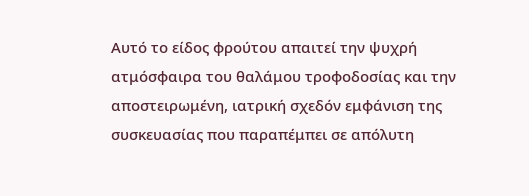Αυτό το είδος φρούτου απαιτεί την ψυχρή ατμόσφαιρα του θαλάμου τροφοδοσίας και την αποστειρωμένη, ιατρική σχεδόν εμφάνιση της συσκευασίας που παραπέμπει σε απόλυτη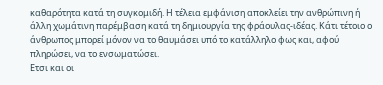καθαρότητα κατά τη συγκομιδή. Η τέλεια εμφάνιση αποκλείει την ανθρώπινη ή άλλη χωμάτινη παρέμβαση κατά τη δημιουργία της φράουλας-ιδέας. Κάτι τέτοιο ο άνθρωπος μπορεί μόνον να το θαυμάσει υπό το κατάλληλο φως και, αφού πληρώσει, να το ενσωματώσει.
Ετσι και οι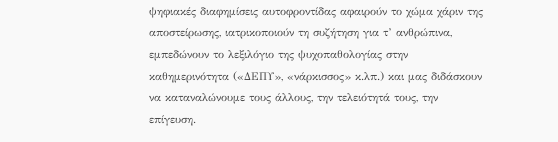ψηφιακές διαφημίσεις αυτοφροντίδας αφαιρούν το χώμα χάριν της αποστείρωσης, ιατρικοποιούν τη συζήτηση για τ’ ανθρώπινα, εμπεδώνουν το λεξιλόγιο της ψυχοπαθολογίας στην καθημερινότητα («ΔΕΠΥ», «νάρκισσος» κ.λπ.) και μας διδάσκουν να καταναλώνουμε τους άλλους, την τελειότητά τους, την επίγευση.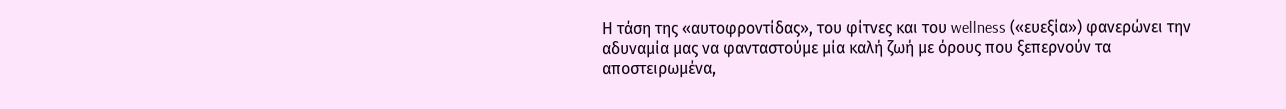Η τάση της «αυτοφροντίδας», του φίτνες και του wellness («ευεξία») φανερώνει την αδυναμία μας να φανταστούμε μία καλή ζωή με όρους που ξεπερνούν τα αποστειρωμένα,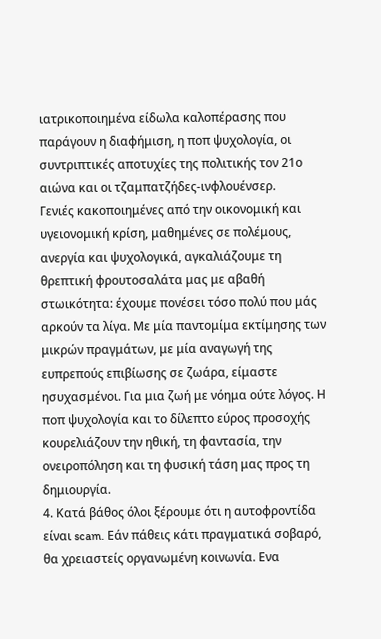ιατρικοποιημένα είδωλα καλοπέρασης που παράγουν η διαφήμιση, η ποπ ψυχολογία, οι συντριπτικές αποτυχίες της πολιτικής τον 21ο αιώνα και οι τζαμπατζήδες-ινφλουένσερ.
Γενιές κακοποιημένες από την οικονομική και υγειονομική κρίση, μαθημένες σε πολέμους, ανεργία και ψυχολογικά, αγκαλιάζουμε τη θρεπτική φρουτοσαλάτα μας με αβαθή στωικότητα: έχουμε πονέσει τόσο πολύ που μάς αρκούν τα λίγα. Με μία παντομίμα εκτίμησης των μικρών πραγμάτων, με μία αναγωγή της ευπρεπούς επιβίωσης σε ζωάρα, είμαστε ησυχασμένοι. Για μια ζωή με νόημα ούτε λόγος. Η ποπ ψυχολογία και το δίλεπτο εύρος προσοχής κουρελιάζουν την ηθική, τη φαντασία, την ονειροπόληση και τη φυσική τάση μας προς τη δημιουργία.
4. Κατά βάθος όλοι ξέρουμε ότι η αυτοφροντίδα είναι scam. Εάν πάθεις κάτι πραγματικά σοβαρό, θα χρειαστείς οργανωμένη κοινωνία. Eνα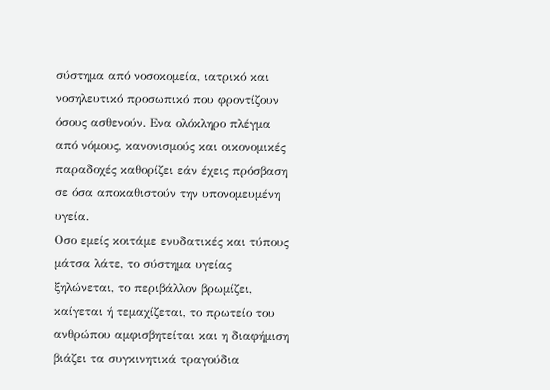σύστημα από νοσοκομεία, ιατρικό και νοσηλευτικό προσωπικό που φροντίζουν όσους ασθενούν. Eνα ολόκληρο πλέγμα από νόμους, κανονισμούς και οικονομικές παραδοχές καθορίζει εάν έχεις πρόσβαση σε όσα αποκαθιστούν την υπονομευμένη υγεία.
Oσο εμείς κοιτάμε ενυδατικές και τύπους μάτσα λάτε, το σύστημα υγείας ξηλώνεται, το περιβάλλον βρωμίζει, καίγεται ή τεμαχίζεται, το πρωτείο του ανθρώπου αμφισβητείται και η διαφήμιση βιάζει τα συγκινητικά τραγούδια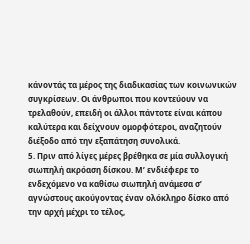κάνοντάς τα μέρος της διαδικασίας των κοινωνικών συγκρίσεων. Οι άνθρωποι που κοντεύουν να τρελαθούν, επειδή οι άλλοι πάντοτε είναι κάπου καλύτερα και δείχνουν ομορφότεροι, αναζητούν διέξοδο από την εξαπάτηση συνολικά.
5. Πριν από λίγες μέρες βρέθηκα σε μία συλλογική σιωπηλή ακρόαση δίσκου. Μ’ ενδιέφερε το ενδεχόμενο να καθίσω σιωπηλή ανάμεσα σ’ αγνώστους ακούγοντας έναν ολόκληρο δίσκο από την αρχή μέχρι το τέλος,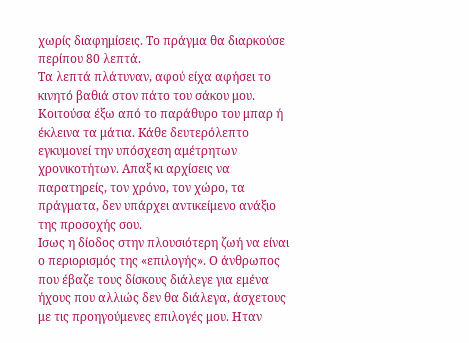χωρίς διαφημίσεις. Το πράγμα θα διαρκούσε περίπου 80 λεπτά.
Τα λεπτά πλάτυναν, αφού είχα αφήσει το κινητό βαθιά στον πάτο του σάκου μου. Κοιτούσα έξω από το παράθυρο του μπαρ ή έκλεινα τα μάτια. Kάθε δευτερόλεπτο εγκυμονεί την υπόσχεση αμέτρητων χρονικοτήτων. Aπαξ κι αρχίσεις να παρατηρείς, τον χρόνο, τον χώρο, τα πράγματα, δεν υπάρχει αντικείμενο ανάξιο της προσοχής σου.
Iσως η δίοδος στην πλουσιότερη ζωή να είναι ο περιορισμός της «επιλογής». Ο άνθρωπος που έβαζε τους δίσκους διάλεγε για εμένα ήχους που αλλιώς δεν θα διάλεγα, άσχετους με τις προηγούμενες επιλογές μου. Hταν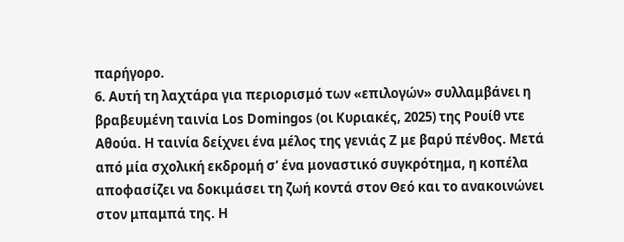παρήγορο.
6. Αυτή τη λαχτάρα για περιορισμό των «επιλογών» συλλαμβάνει η βραβευμένη ταινία Los Domingos (οι Κυριακές, 2025) της Ρουίθ ντε Αθούα. Η ταινία δείχνει ένα μέλος της γενιάς Ζ με βαρύ πένθος. Μετά από μία σχολική εκδρομή σ’ ένα μοναστικό συγκρότημα, η κοπέλα αποφασίζει να δοκιμάσει τη ζωή κοντά στον Θεό και το ανακοινώνει στον μπαμπά της. Η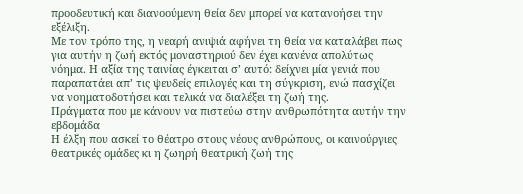προοδευτική και διανοούμενη θεία δεν μπορεί να κατανοήσει την εξέλιξη.
Με τον τρόπο της, η νεαρή ανιψιά αφήνει τη θεία να καταλάβει πως για αυτήν η ζωή εκτός μοναστηριού δεν έχει κανένα απολύτως νόημα. Η αξία της ταινίας έγκειται σ’ αυτό: δείχνει μία γενιά που παραπατάει απ’ τις ψευδείς επιλογές και τη σύγκριση, ενώ πασχίζει να νοηματοδοτήσει και τελικά να διαλέξει τη ζωή της.
Πράγματα που με κάνουν να πιστεύω στην ανθρωπότητα αυτήν την εβδομάδα
Η έλξη που ασκεί το θέατρο στους νέους ανθρώπους, οι καινούργιες θεατρικές ομάδες κι η ζωηρή θεατρική ζωή της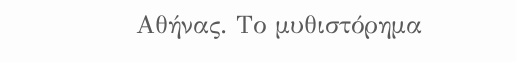Αθήνας. Το μυθιστόρημα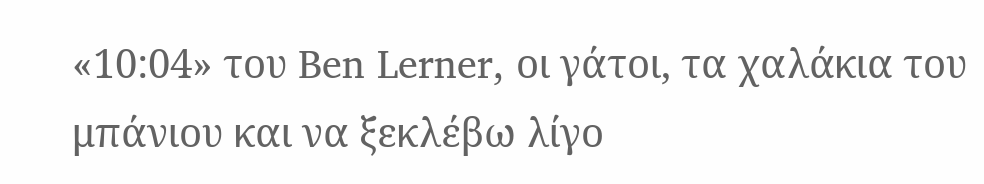«10:04» του Ben Lerner, οι γάτοι, τα χαλάκια του μπάνιου και να ξεκλέβω λίγο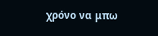χρόνο να μπω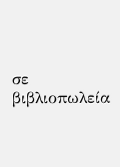σε βιβλιοπωλεία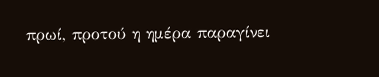πρωί, προτού η ημέρα παραγίνει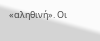«αληθινή». Οι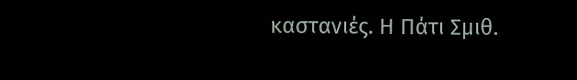καστανιές. Η Πάτι Σμιθ.